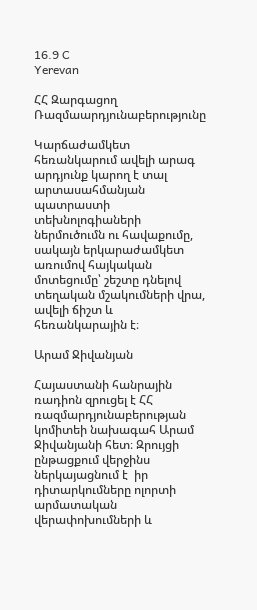16.9 C
Yerevan

ՀՀ Զարգացող Ռազմաարդյունաբերությունը

Կարճաժամկետ հեռանկարում ավելի արագ արդյունք կարող է տալ արտասահմանյան պատրաստի տեխնոլոգիաների ներմուծումն ու հավաքումը, սակայն երկարաժամկետ առումով հայկական մոտեցումը՝ շեշտը դնելով տեղական մշակումների վրա, ավելի ճիշտ և հեռանկարային է։

Արամ Ջիվանյան

Հայաստանի հանրային ռադիոն զրուցել է ՀՀ ռազմարդյունաբերության կոմիտեի նախագահ Արամ Ջիվանյանի հետ։ Զրույցի ընթացքում վերջինս ներկայացնում է  իր դիտարկումները ոլորտի արմատական վերափոխումների և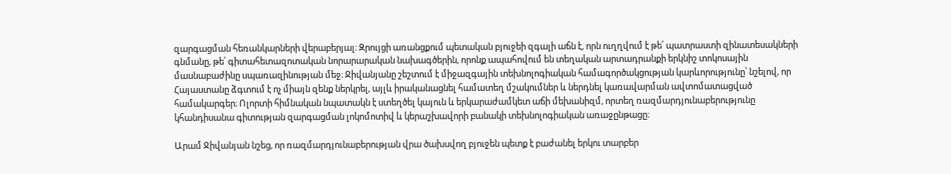զարգացման հեռանկարների վերաբերյալ։ Զրույցի առանցքում պետական բյուջեի զգալի աճն է, որն ուղղվում է թե՛ պատրաստի զինատեսակների գնմանը, թե՛ գիտահետազոտական նորարարական նախագծերին, որոնք ապահովում են տեղական արտադրանքի երկնիշ տոկոսային մասնաբաժինը սպառազինության մեջ։ Ջիվանյանը շեշտում է միջազգային տեխնոլոգիական համագործակցության կարևորությունը՝ նշելով, որ Հայաստանը ձգտում է ոչ միայն զենք ներկրել, այլև իրականացնել համատեղ մշակումներ և ներդնել կառավարման ավտոմատացված համակարգեր։ Ոլորտի հիմնական նպատակն է ստեղծել կայուն և երկարաժամկետ աճի մեխանիզմ, որտեղ ռազմարդյունաբերությունը կհանդիսանա գիտության զարգացման լոկոմոտիվ և կերաշխավորի բանակի տեխնոլոգիական առաջընթացը։

Արամ Ջիվանյան նշեց, որ ռազմարդյունաբերության վրա ծախսվող բյուջեն պետք է բաժանել երկու տարբեր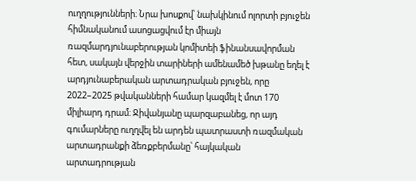ուղղությունների։ Նրա խոսքով՝ նախկինում ոլորտի բյուջեն հիմնականում ասոցացվում էր միայն ռազմարդյունաբերության կոմիտեի ֆինանսավորման հետ, սակայն վերջին տարիների ամենամեծ խթանը եղել է արդյունաբերական արտադրական բյուջեն, որը 2022–2025 թվականների համար կազմել է մոտ 170 միլիարդ դրամ։ Ջիվանյանը պարզաբանեց, որ այդ գումարները ուղղվել են արդեն պատրաստի ռազմական արտադրանքի ձեռքբերմանը՝ հայկական արտադրության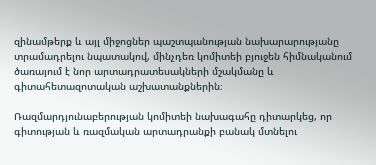զինամթերք և այլ միջոցներ պաշտպանության նախարարությանը տրամադրելու նպատակով, մինչդեռ կոմիտեի բյուջեն հիմնականում ծառայում է նոր արտադրատեսակների մշակմանը և գիտահետազոտական աշխատանքներին։

Ռազմարդյունաբերության կոմիտեի նախագահը դիտարկեց, որ գիտության և ռազմական արտադրանքի բանակ մտնելու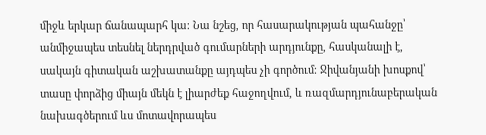միջև երկար ճանապարհ կա։ Նա նշեց, որ հասարակության պահանջը՝ անմիջապես տեսնել ներդրված գումարների արդյունքը, հասկանալի է, սակայն գիտական աշխատանքը այդպես չի գործում։ Ջիվանյանի խոսքով՝ տասը փորձից միայն մեկն է լիարժեք հաջողվում, և ռազմարդյունաբերական նախագծերում ևս մոտավորապես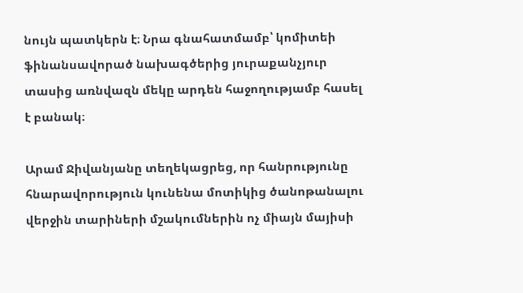նույն պատկերն է։ Նրա գնահատմամբ՝ կոմիտեի ֆինանսավորած նախագծերից յուրաքանչյուր տասից առնվազն մեկը արդեն հաջողությամբ հասել է բանակ։

Արամ Ջիվանյանը տեղեկացրեց, որ հանրությունը հնարավորություն կունենա մոտիկից ծանոթանալու վերջին տարիների մշակումներին ոչ միայն մայիսի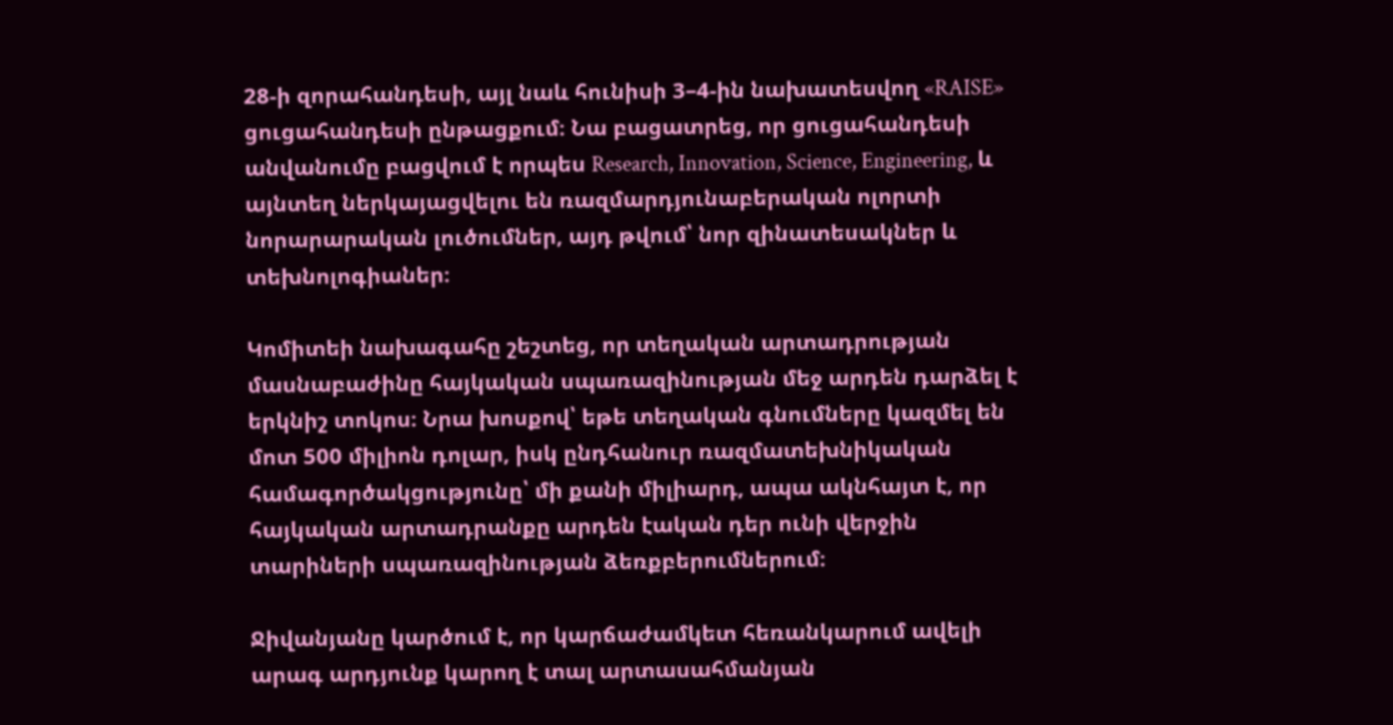28‑ի զորահանդեսի, այլ նաև հունիսի 3–4‑ին նախատեսվող «RAISE» ցուցահանդեսի ընթացքում։ Նա բացատրեց, որ ցուցահանդեսի անվանումը բացվում է որպես Research, Innovation, Science, Engineering, և այնտեղ ներկայացվելու են ռազմարդյունաբերական ոլորտի նորարարական լուծումներ, այդ թվում՝ նոր զինատեսակներ և տեխնոլոգիաներ։

Կոմիտեի նախագահը շեշտեց, որ տեղական արտադրության մասնաբաժինը հայկական սպառազինության մեջ արդեն դարձել է երկնիշ տոկոս։ Նրա խոսքով՝ եթե տեղական գնումները կազմել են մոտ 500 միլիոն դոլար, իսկ ընդհանուր ռազմատեխնիկական համագործակցությունը՝ մի քանի միլիարդ, ապա ակնհայտ է, որ հայկական արտադրանքը արդեն էական դեր ունի վերջին տարիների սպառազինության ձեռքբերումներում։

Ջիվանյանը կարծում է, որ կարճաժամկետ հեռանկարում ավելի արագ արդյունք կարող է տալ արտասահմանյան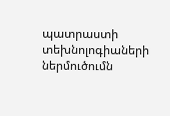պատրաստի տեխնոլոգիաների ներմուծումն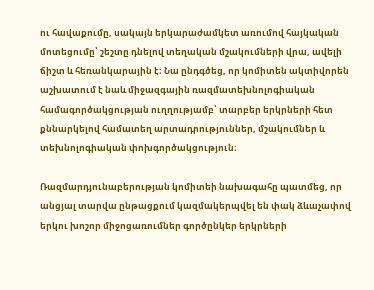ու հավաքումը, սակայն երկարաժամկետ առումով հայկական մոտեցումը՝ շեշտը դնելով տեղական մշակումների վրա, ավելի ճիշտ և հեռանկարային է։ Նա ընդգծեց, որ կոմիտեն ակտիվորեն աշխատում է նաև միջազգային ռազմատեխնոլոգիական համագործակցության ուղղությամբ՝ տարբեր երկրների հետ քննարկելով համատեղ արտադրություններ, մշակումներ և տեխնոլոգիական փոխգործակցություն։

Ռազմարդյունաբերության կոմիտեի նախագահը պատմեց, որ անցյալ տարվա ընթացքում կազմակերպվել են փակ ձևաչափով երկու խոշոր միջոցառումներ գործընկեր երկրների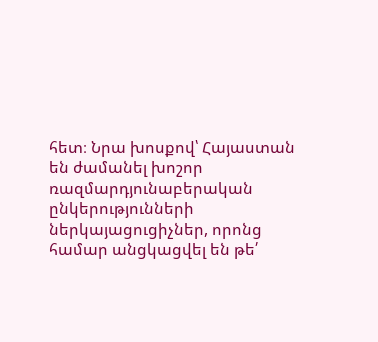հետ։ Նրա խոսքով՝ Հայաստան են ժամանել խոշոր ռազմարդյունաբերական ընկերությունների ներկայացուցիչներ, որոնց համար անցկացվել են թե՛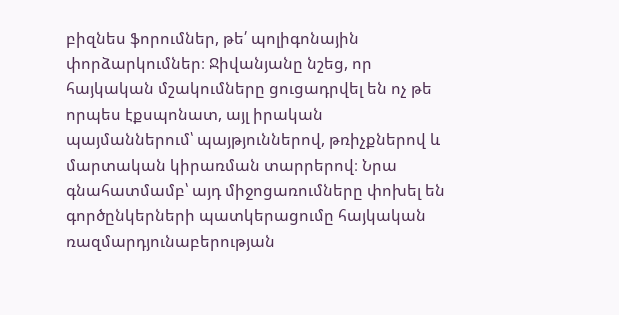բիզնես ֆորումներ, թե՛ պոլիգոնային փորձարկումներ։ Ջիվանյանը նշեց, որ հայկական մշակումները ցուցադրվել են ոչ թե որպես էքսպոնատ, այլ իրական պայմաններում՝ պայթյուններով, թռիչքներով և մարտական կիրառման տարրերով։ Նրա գնահատմամբ՝ այդ միջոցառումները փոխել են գործընկերների պատկերացումը հայկական ռազմարդյունաբերության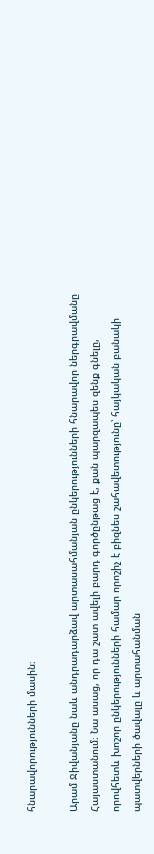հնարավորությունների մասին։

Արամ Ջիվանյանը նաև անդրադարձավ արտասահմանյան ընկերությունների հնարավոր ներգրավմանը Հայաստանում։ Նա ասաց, որ դա շատ ավելի բարդ գործընթաց է, քան պարզապես զենք գնելը, որովհետև խոշոր ընկերությունների համար որոշիչ է բիզնես շահավետությունը՝ հայկական բանակի պատվերների ծավալը և արտահանման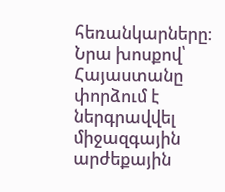հեռանկարները։ Նրա խոսքով՝ Հայաստանը փորձում է ներգրավվել միջազգային արժեքային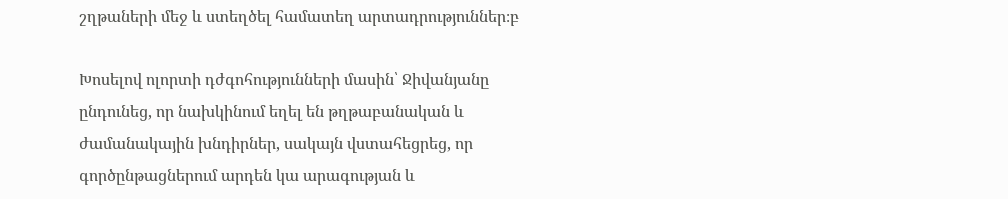շղթաների մեջ և ստեղծել համատեղ արտադրություններ։բ

Խոսելով ոլորտի դժգոհությունների մասին՝ Ջիվանյանը ընդունեց, որ նախկինում եղել են թղթաբանական և ժամանակային խնդիրներ, սակայն վստահեցրեց, որ գործընթացներում արդեն կա արագության և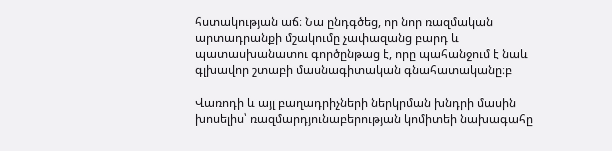հստակության աճ։ Նա ընդգծեց, որ նոր ռազմական արտադրանքի մշակումը չափազանց բարդ և պատասխանատու գործընթաց է, որը պահանջում է նաև գլխավոր շտաբի մասնագիտական գնահատականը։բ

Վառոդի և այլ բաղադրիչների ներկրման խնդրի մասին խոսելիս՝ ռազմարդյունաբերության կոմիտեի նախագահը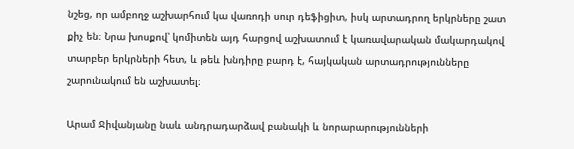նշեց, որ ամբողջ աշխարհում կա վառոդի սուր դեֆիցիտ, իսկ արտադրող երկրները շատ քիչ են։ Նրա խոսքով՝ կոմիտեն այդ հարցով աշխատում է կառավարական մակարդակով տարբեր երկրների հետ, և թեև խնդիրը բարդ է, հայկական արտադրությունները շարունակում են աշխատել։

Արամ Ջիվանյանը նաև անդրադարձավ բանակի և նորարարությունների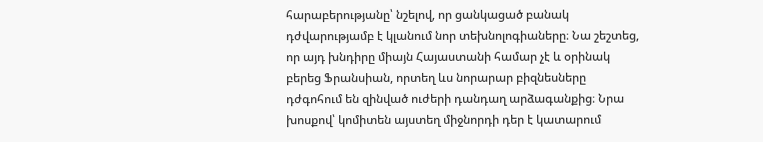հարաբերությանը՝ նշելով, որ ցանկացած բանակ դժվարությամբ է կլանում նոր տեխնոլոգիաները։ Նա շեշտեց, որ այդ խնդիրը միայն Հայաստանի համար չէ և օրինակ բերեց Ֆրանսիան, որտեղ ևս նորարար բիզնեսները դժգոհում են զինված ուժերի դանդաղ արձագանքից։ Նրա խոսքով՝ կոմիտեն այստեղ միջնորդի դեր է կատարում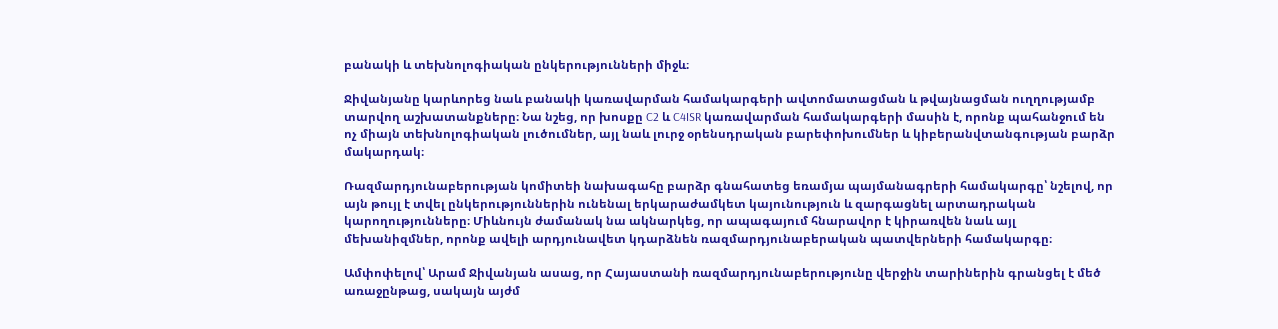բանակի և տեխնոլոգիական ընկերությունների միջև։

Ջիվանյանը կարևորեց նաև բանակի կառավարման համակարգերի ավտոմատացման և թվայնացման ուղղությամբ տարվող աշխատանքները։ Նա նշեց, որ խոսքը C2 և C4ISR կառավարման համակարգերի մասին է, որոնք պահանջում են ոչ միայն տեխնոլոգիական լուծումներ, այլ նաև լուրջ օրենսդրական բարեփոխումներ և կիբերանվտանգության բարձր մակարդակ։

Ռազմարդյունաբերության կոմիտեի նախագահը բարձր գնահատեց եռամյա պայմանագրերի համակարգը՝ նշելով, որ այն թույլ է տվել ընկերություններին ունենալ երկարաժամկետ կայունություն և զարգացնել արտադրական կարողությունները։ Միևնույն ժամանակ նա ակնարկեց, որ ապագայում հնարավոր է կիրառվեն նաև այլ մեխանիզմներ, որոնք ավելի արդյունավետ կդարձնեն ռազմարդյունաբերական պատվերների համակարգը։

Ամփոփելով՝ Արամ Ջիվանյան ասաց, որ Հայաստանի ռազմարդյունաբերությունը վերջին տարիներին գրանցել է մեծ առաջընթաց, սակայն այժմ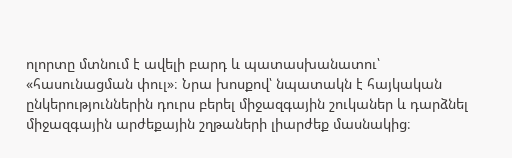ոլորտը մտնում է ավելի բարդ և պատասխանատու՝ «հասունացման փուլ»։ Նրա խոսքով՝ նպատակն է հայկական ընկերություններին դուրս բերել միջազգային շուկաներ և դարձնել միջազգային արժեքային շղթաների լիարժեք մասնակից։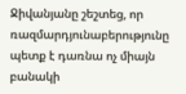Ջիվանյանը շեշտեց, որ ռազմարդյունաբերությունը պետք է դառնա ոչ միայն բանակի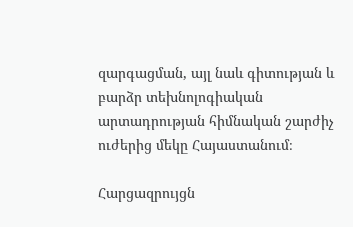զարգացման, այլ նաև գիտության և բարձր տեխնոլոգիական արտադրության հիմնական շարժիչ ուժերից մեկը Հայաստանում։

Հարցազրույցն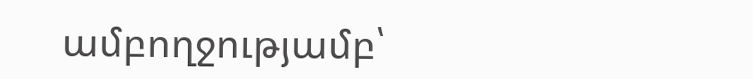ամբողջությամբ՝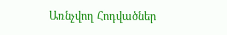Առնչվող Հոդվածներ